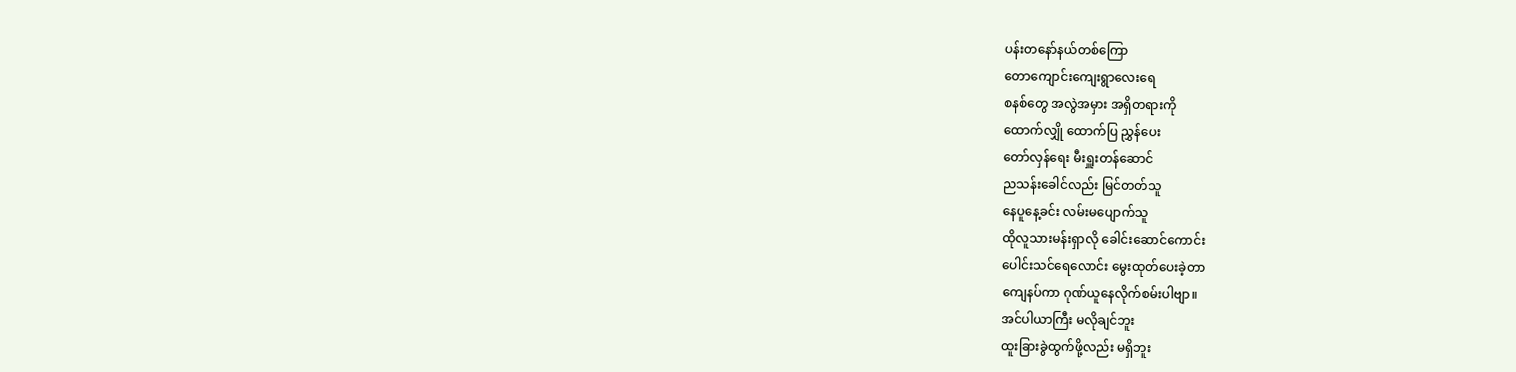ပန်းတနော်နယ်တစ်ကြော
တောကျောင်းကျေးရွာလေးရေ
စနစ်တွေ အလွဲအမှား အရှိတရားကို
ထောက်လျှို ထောက်ပြ ညွှန်ပေး
တော်လှန်ရေး မီးရှူးတန်ဆောင်
ညသန်းခေါင်လည်း မြင်တတ်သူ
နေပူနေ့ခင်း လမ်းမပျောက်သူ
ထိုလူသားမန်းရှာလို ခေါင်းဆောင်ကောင်း
ပေါင်းသင်ရေလောင်း မွေးထုတ်ပေးခဲ့တာ
ကျေနပ်ကာ ဂုဏ်ယူနေလိုက်စမ်းပါဗျာ။
အင်ပါယာကြီး မလိုချင်ဘူး
ထူးခြားခွဲထွက်ဖို့လည်း မရှိဘူး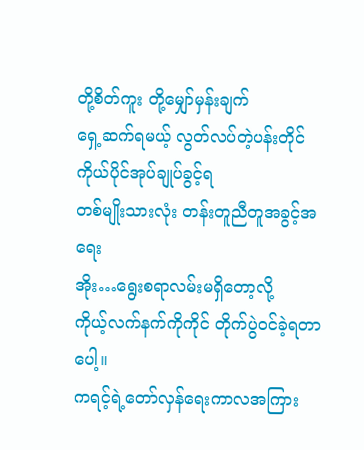တို့စိတ်ကူး တို့မျှော်မှန်းချက်
ရှေ့ဆက်ရမယ့် လွတ်လပ်တဲ့ပန်းတိုင်
ကိုယ်ပိုင်အုပ်ချုပ်ခွင့်ရ
တစ်မျိုးသားလုံး တန်းတူညီတူအခွင့်အရေး
အိုး…ရွေးစရာလမ်းမရှိတော့လို့
ကိုယ့်လက်နက်ကိုကိုင် တိုက်ပွဲဝင်ခဲ့ရတာပေါ့။
ကရင့်ရဲ့တော်လှန်ရေးကာလအကြား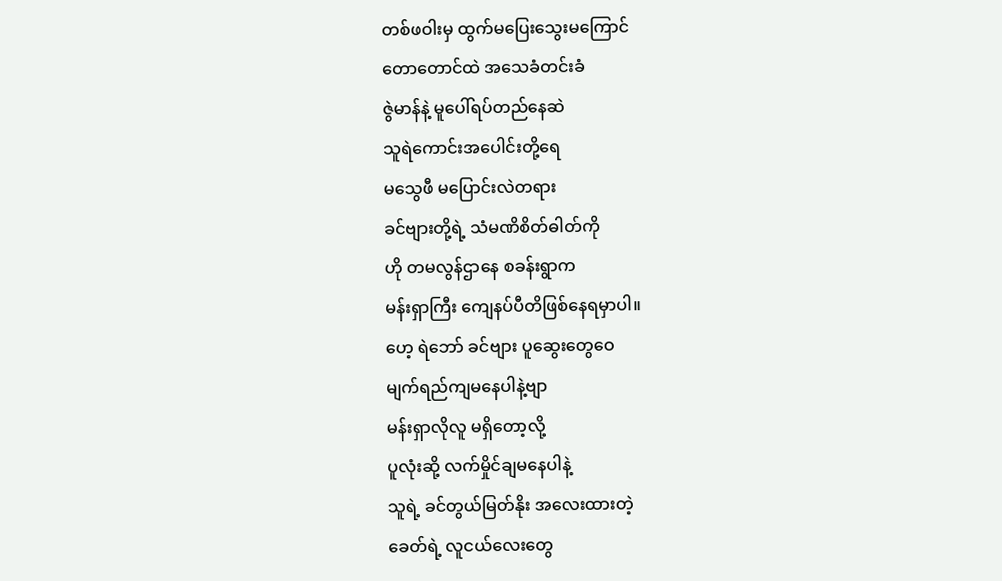တစ်ဖဝါးမှ ထွက်မပြေးသွေးမကြောင်
တောတောင်ထဲ အသေခံတင်းခံ
ဇွဲမာန်နဲ့ မူပေါ်ရပ်တည်နေဆဲ
သူရဲကောင်းအပေါင်းတို့ရေ
မသွေဖီ မပြောင်းလဲတရား
ခင်ဗျားတို့ရဲ့ သံမဏိစိတ်ဓါတ်ကို
ဟို တမလွန်ဌာနေ စခန်းရွာက
မန်းရှာကြီး ကျေနပ်ပီတိဖြစ်နေရမှာပါ။
ဟေ့ ရဲဘော် ခင်ဗျား ပူဆွေးတွေဝေ
မျက်ရည်ကျမနေပါနဲ့ဗျာ
မန်းရှာလိုလူ မရှိတော့လို့
ပူလုံးဆို့ လက်မှိုင်ချမနေပါနဲ့
သူရဲ့ ခင်တွယ်မြတ်နိုး အလေးထားတဲ့
ခေတ်ရဲ့ လူငယ်လေးတွေ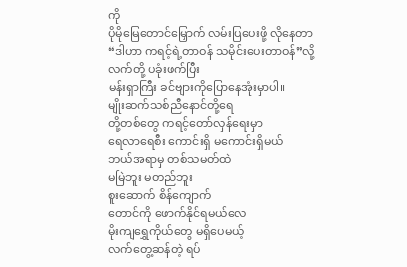ကို
ပိုမိုမြေတောင်မြှောက် လမ်းပြပေးဖို့ လိုနေတာ
“ဒါဟာ ကရင့်ရဲ့တာဝန် သမိုင်းပေးတာဝန်”လို့
လက်တို့ ပခုံးဖက်ပြီး
မန်းရှာကြီး ခင်ဗျားကိုပြောနေအုံးမှာပါ။
မျိုးဆက်သစ်ညီနောင်တို့ရေ
တို့တစ်တွေ ကရင့်တော်လှန်ရေးမှာ
ရေလာရေစီး ကောင်းရှိ မကောင်းရှိမယ်
ဘယ်အရာမှ တစ်သမတ်ထဲ
မမြဲဘူး မတည်ဘူး
စူးဆောက် စိန်ကျောက်
တောင်ကို ဖောက်နိုင်ရမယ်လေ
မိုးကျရွှေကိုယ်တွေ မရှိပေမယ့်
လက်တွေ့ဆန်တဲ့ ရပ်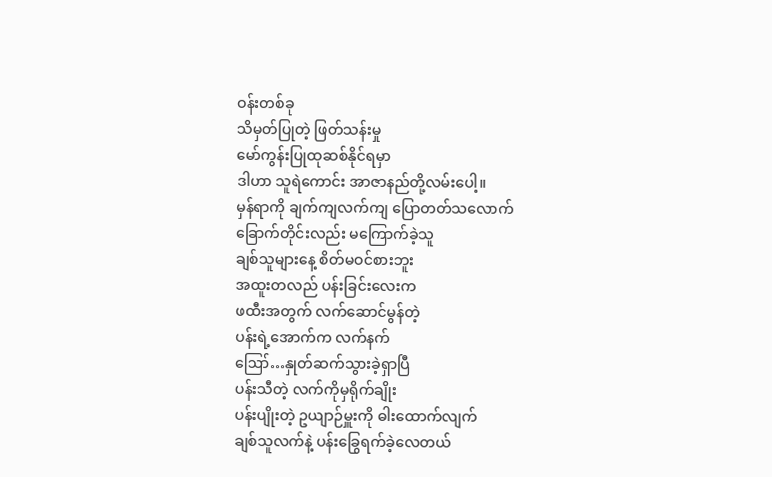ဝန်းတစ်ခု
သိမှတ်ပြုတဲ့ ဖြတ်သန်းမှု
မော်ကွန်းပြုထုဆစ်နိုင်ရမှာ
ဒါဟာ သူရဲကောင်း အာဇာနည်တို့လမ်းပေါ့။
မှန်ရာကို ချက်ကျလက်ကျ ပြောတတ်သလောက်
ခြောက်တိုင်းလည်း မကြောက်ခဲ့သူ
ချစ်သူများနေ့ စိတ်မဝင်စားဘူး
အထူးတလည် ပန်းခြင်းလေးက
ဖထီးအတွက် လက်ဆောင်မွန်တဲ့
ပန်းရဲ့အောက်က လက်နက်
ဪ…နှုတ်ဆက်သွားခဲ့ရှာပြီ
ပန်းသီတဲ့ လက်ကိုမှရိုက်ချိုး
ပန်းပျိုးတဲ့ ဥယျာဉ်မှူးကို ဓါးထောက်လျက်
ချစ်သူလက်နဲ့ ပန်းခြွေရက်ခဲ့လေတယ်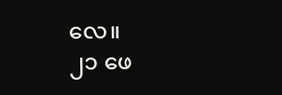လေ။
၂၁ ဖေ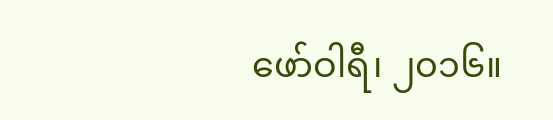ဖော်ဝါရီ၊ ၂၀၁၆။